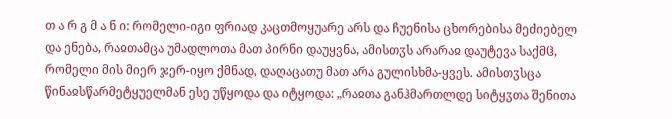თ ა რ გ მ ა ნ ი: რომელი-იგი ფრიად კაცთმოყუარე არს და ჩუენისა ცხორებისა მეძიებელ და ენება, რაჲთამცა უმადლოთა მათ პირნი დაუყვნა, ამისთჳს არარაჲ დაუტევა საქმჱ, რომელი მის მიერ ჯერ-იყო ქმნად, დაღაცათუ მათ არა გულისხმა-ყვეს. ამისთჳსცა წინაჲსწარმეტყუელმან ესე უწყოდა და იტყოდა: „რაჲთა განჰმართლდე სიტყჳთა შენითა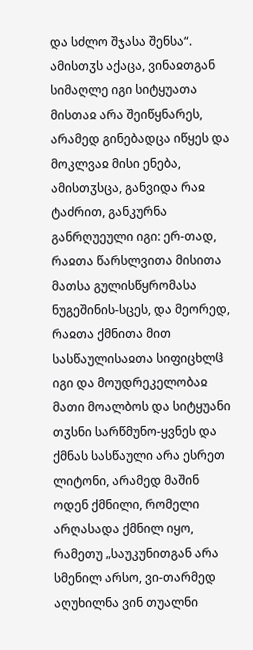და სძლო შჯასა შენსა“. ამისთჳს აქაცა, ვინაჲთგან სიმაღლე იგი სიტყუათა მისთაჲ არა შეიწყნარეს, არამედ გინებადცა იწყეს და მოკლვაჲ მისი ენება, ამისთჳსცა, განვიდა რაჲ ტაძრით, განკურნა განრღუეული იგი: ერ-თად, რაჲთა წარსლვითა მისითა მათსა გულისწყრომასა ნუგეშინის-სცეს, და მეორედ, რაჲთა ქმნითა მით სასწაულისაჲთა სიფიცხლჱ იგი და მოუდრეკელობაჲ მათი მოალბოს და სიტყუანი თჳსნი სარწმუნო-ყვნეს და ქმნას სასწაული არა ესრეთ ლიტონი, არამედ მაშინ ოდენ ქმნილი, რომელი არღასადა ქმნილ იყო, რამეთუ „საუკუნითგან არა სმენილ არსო, ვი-თარმედ აღუხილნა ვინ თუალნი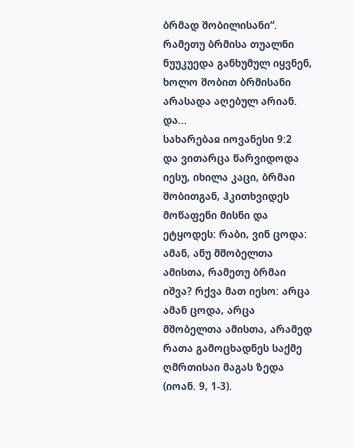ბრმად შობილისანი“. რამეთუ ბრმისა თუალნი ნუუკუედა განხუმულ იყვნენ, ხოლო შობით ბრმისანი არასადა აღებულ არიან. და...
სახარებაჲ იოვანესი 9:2
და ვითარცა წარვიდოდა იესუ, იხილა კაცი, ბრმაი შობითგან, ჰკითხვიდეს მოწაფენი მისნი და ეტყოდეს: რაბი, ვინ ცოდა: ამან, ანუ მშობელთა ამისთა, რამეთუ ბრმაი იშვა? რქვა მათ იესო: არცა ამან ცოდა, არცა მშობელთა ამისთა, არამედ რათა გამოცხადნეს საქმე ღმრთისაი მაგას ზედა (იოან. 9, 1-3).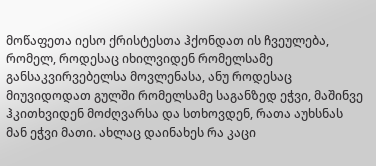მოწაფეთა იესო ქრისტესთა ჰქონდათ ის ჩვეულება, რომელ, როდესაც იხილვიდენ რომელსამე განსაკვირვებელსა მოვლენასა, ანუ როდესაც მიუვიდოდათ გულში რომელსამე საგანზედ ეჭვი, მაშინვე ჰკითხვიდენ მოძღვარსა და სთხოვდენ, რათა აუხსნას მან ეჭვი მათი. ახლაც დაინახეს რა კაცი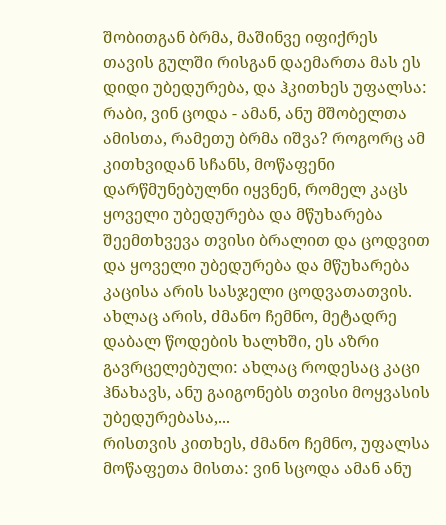შობითგან ბრმა, მაშინვე იფიქრეს თავის გულში რისგან დაემართა მას ეს დიდი უბედურება, და ჰკითხეს უფალსა: რაბი, ვინ ცოდა - ამან, ანუ მშობელთა ამისთა, რამეთუ ბრმა იშვა? როგორც ამ კითხვიდან სჩანს, მოწაფენი დარწმუნებულნი იყვნენ, რომელ კაცს ყოველი უბედურება და მწუხარება შეემთხვევა თვისი ბრალით და ცოდვით და ყოველი უბედურება და მწუხარება კაცისა არის სასჯელი ცოდვათათვის.
ახლაც არის, ძმანო ჩემნო, მეტადრე დაბალ წოდების ხალხში, ეს აზრი გავრცელებული: ახლაც როდესაც კაცი ჰნახავს, ანუ გაიგონებს თვისი მოყვასის უბედურებასა,...
რისთვის კითხეს, ძმანო ჩემნო, უფალსა მოწაფეთა მისთა: ვინ სცოდა ამან ანუ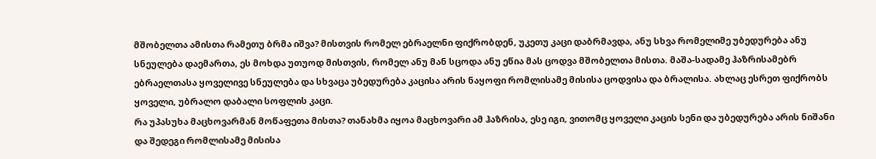მშობელთა ამისთა რამეთუ ბრმა იშვა? მისთვის რომელ ებრაელნი ფიქრობდენ, უკეთუ კაცი დაბრმავდა, ანუ სხვა რომელიმე უბედურება ანუ სნეულება დაემართა, ეს მოხდა უთუოდ მისთვის, რომელ ანუ მან სცოდა ანუ ეწია მას ცოდვა მშობელთა მისთა. მაშა-სადამე ჰაზრისამებრ ებრაელთასა ყოველივე სნეულება და სხვაცა უბედურება კაცისა არის ნაყოფი რომლისამე მისისა ცოდვისა და ბრალისა. ახლაც ესრეთ ფიქრობს ყოველი, უბრალო დაბალი სოფლის კაცი.
რა უპასუხა მაცხოვარმან მოწაფეთა მისთა? თანახმა იყოა მაცხოვარი ამ ჰაზრისა, ესე იგი, ვითომც ყოველი კაცის სენი და უბედურება არის ნიშანი და შედეგი რომლისამე მისისა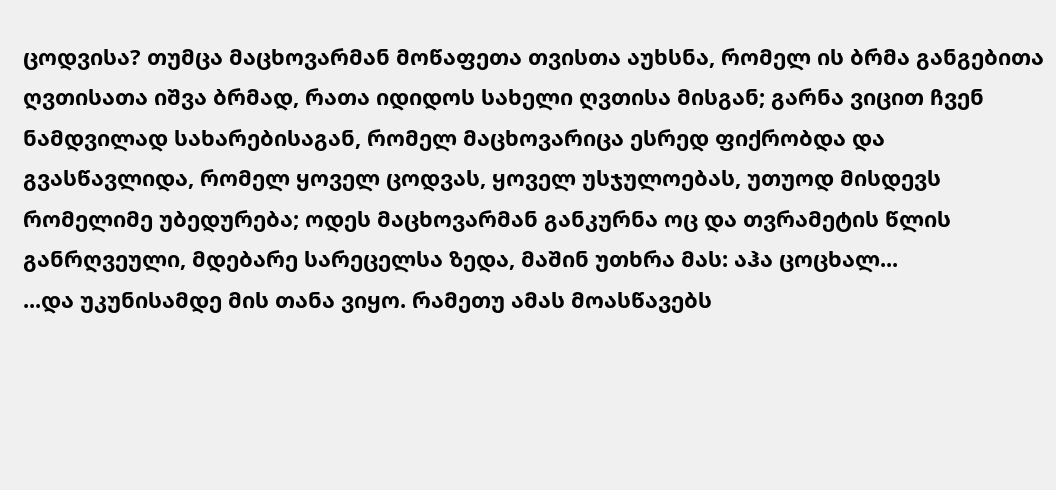ცოდვისა? თუმცა მაცხოვარმან მოწაფეთა თვისთა აუხსნა, რომელ ის ბრმა განგებითა ღვთისათა იშვა ბრმად, რათა იდიდოს სახელი ღვთისა მისგან; გარნა ვიცით ჩვენ ნამდვილად სახარებისაგან, რომელ მაცხოვარიცა ესრედ ფიქრობდა და გვასწავლიდა, რომელ ყოველ ცოდვას, ყოველ უსჯულოებას, უთუოდ მისდევს რომელიმე უბედურება; ოდეს მაცხოვარმან განკურნა ოც და თვრამეტის წლის განრღვეული, მდებარე სარეცელსა ზედა, მაშინ უთხრა მას: აჰა ცოცხალ...
...და უკუნისამდე მის თანა ვიყო. რამეთუ ამას მოასწავებს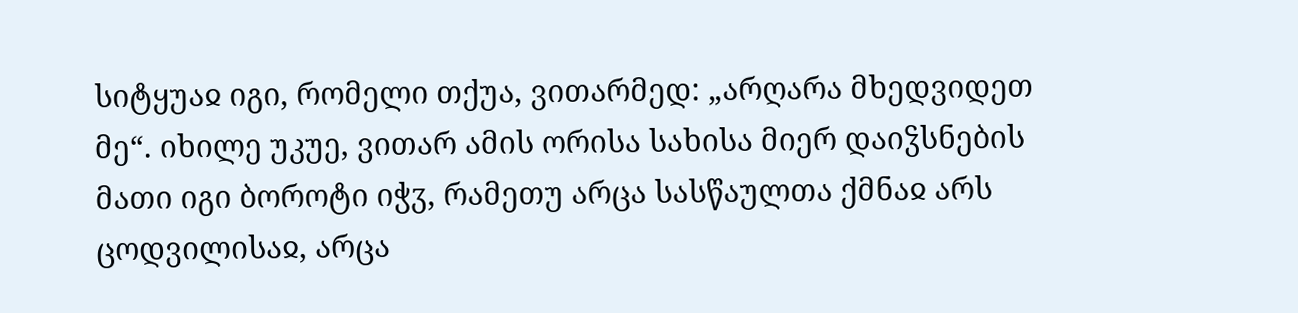სიტყუაჲ იგი, რომელი თქუა, ვითარმედ: „არღარა მხედვიდეთ მე“. იხილე უკუე, ვითარ ამის ორისა სახისა მიერ დაიჴსნების მათი იგი ბოროტი იჭჳ, რამეთუ არცა სასწაულთა ქმნაჲ არს ცოდვილისაჲ, არცა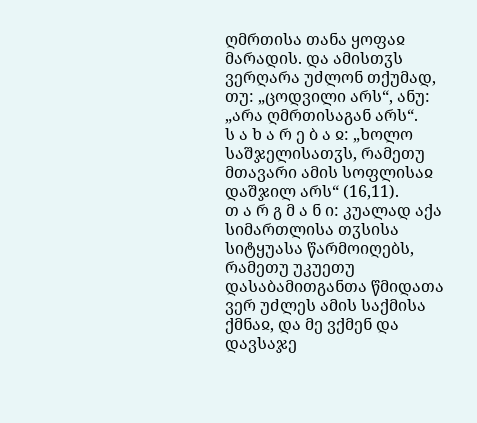ღმრთისა თანა ყოფაჲ მარადის. და ამისთჳს ვერღარა უძლონ თქუმად, თუ: „ცოდვილი არს“, ანუ: „არა ღმრთისაგან არს“.
ს ა ხ ა რ ე ბ ა ჲ: „ხოლო საშჯელისათჳს, რამეთუ მთავარი ამის სოფლისაჲ დაშჯილ არს“ (16,11).
თ ა რ გ მ ა ნ ი: კუალად აქა სიმართლისა თჳსისა სიტყუასა წარმოიღებს, რამეთუ უკუეთუ დასაბამითგანთა წმიდათა ვერ უძლეს ამის საქმისა ქმნაჲ, და მე ვქმენ და დავსაჯე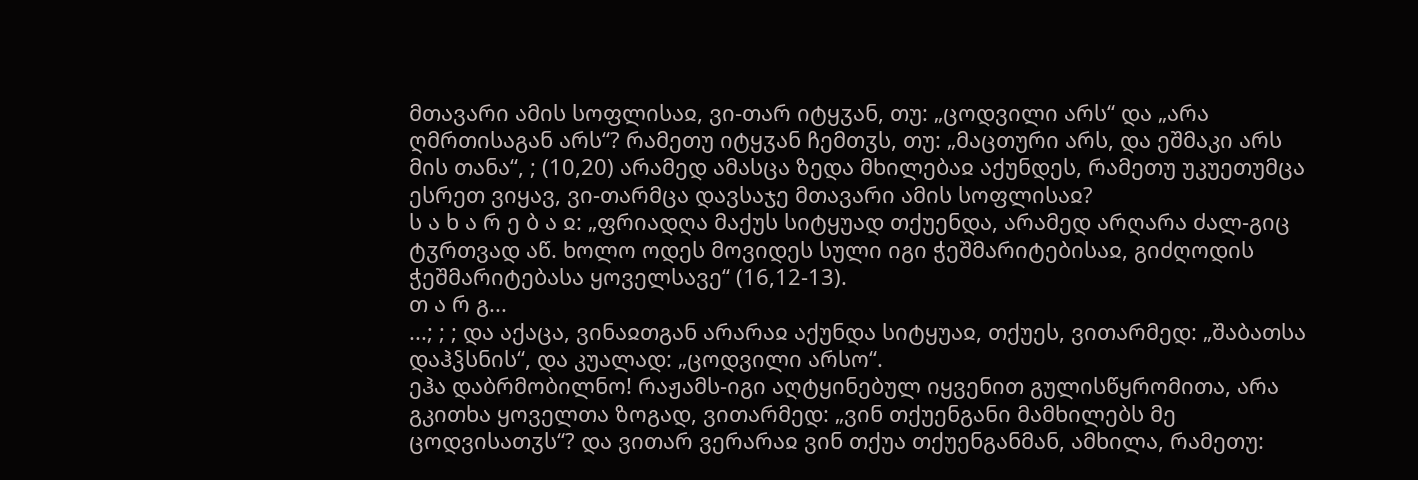მთავარი ამის სოფლისაჲ, ვი-თარ იტყჳან, თუ: „ცოდვილი არს“ და „არა ღმრთისაგან არს“? რამეთუ იტყჳან ჩემთჳს, თუ: „მაცთური არს, და ეშმაკი არს მის თანა“, ; (10,20) არამედ ამასცა ზედა მხილებაჲ აქუნდეს, რამეთუ უკუეთუმცა ესრეთ ვიყავ, ვი-თარმცა დავსაჯე მთავარი ამის სოფლისაჲ?
ს ა ხ ა რ ე ბ ა ჲ: „ფრიადღა მაქუს სიტყუად თქუენდა, არამედ არღარა ძალ-გიც ტჳრთვად აწ. ხოლო ოდეს მოვიდეს სული იგი ჭეშმარიტებისაჲ, გიძღოდის ჭეშმარიტებასა ყოველსავე“ (16,12-13).
თ ა რ გ...
...; ; ; და აქაცა, ვინაჲთგან არარაჲ აქუნდა სიტყუაჲ, თქუეს, ვითარმედ: „შაბათსა დაჰჴსნის“, და კუალად: „ცოდვილი არსო“.
ეჰა დაბრმობილნო! რაჟამს-იგი აღტყინებულ იყვენით გულისწყრომითა, არა გკითხა ყოველთა ზოგად, ვითარმედ: „ვინ თქუენგანი მამხილებს მე ცოდვისათჳს“? და ვითარ ვერარაჲ ვინ თქუა თქუენგანმან, ამხილა, რამეთუ: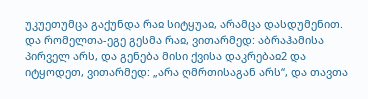უკუეთუმცა გაქუნდა რაჲ სიტყუაჲ, არამცა დასდუმენით. და რომელთა-ეგე გესმა რაჲ, ვითარმედ: აბრაჰამისა პირველ არს, და გენება მისი ქვისა დაკრებაჲ2 და იტყოდეთ, ვითარმედ: „არა ღმრთისაგან არს“, და თავთა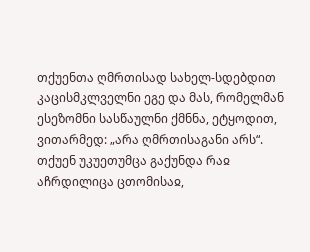თქუენთა ღმრთისად სახელ-სდებდით კაცისმკლველნი ეგე და მას, რომელმან ესეზომნი სასწაულნი ქმნნა, ეტყოდით, ვითარმედ: „არა ღმრთისაგანი არს“. თქუენ უკუეთუმცა გაქუნდა რაჲ აჩრდილიცა ცთომისაჲ,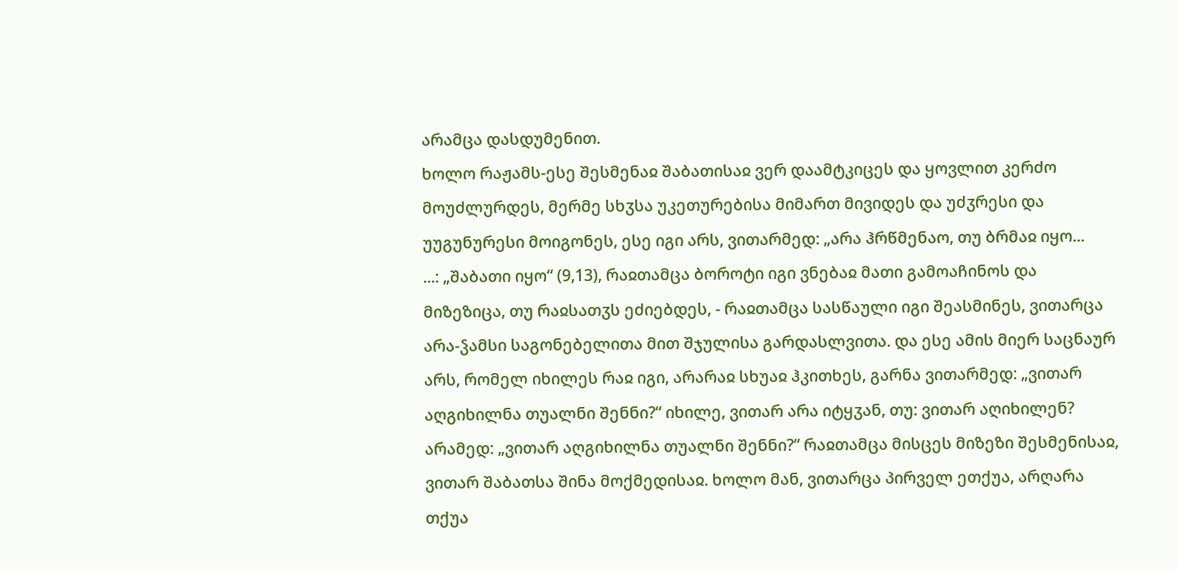არამცა დასდუმენით.
ხოლო რაჟამს-ესე შესმენაჲ შაბათისაჲ ვერ დაამტკიცეს და ყოვლით კერძო მოუძლურდეს, მერმე სხჳსა უკეთურებისა მიმართ მივიდეს და უძჳრესი და უუგუნურესი მოიგონეს, ესე იგი არს, ვითარმედ: „არა ჰრწმენაო, თუ ბრმაჲ იყო...
...: „შაბათი იყო“ (9,13), რაჲთამცა ბოროტი იგი ვნებაჲ მათი გამოაჩინოს და მიზეზიცა, თუ რაჲსათჳს ეძიებდეს, - რაჲთამცა სასწაული იგი შეასმინეს, ვითარცა არა-ჴამსი საგონებელითა მით შჯულისა გარდასლვითა. და ესე ამის მიერ საცნაურ არს, რომელ იხილეს რაჲ იგი, არარაჲ სხუაჲ ჰკითხეს, გარნა ვითარმედ: „ვითარ აღგიხილნა თუალნი შენნი?“ იხილე, ვითარ არა იტყჳან, თუ: ვითარ აღიხილენ? არამედ: „ვითარ აღგიხილნა თუალნი შენნი?“ რაჲთამცა მისცეს მიზეზი შესმენისაჲ, ვითარ შაბათსა შინა მოქმედისაჲ. ხოლო მან, ვითარცა პირველ ეთქუა, არღარა თქუა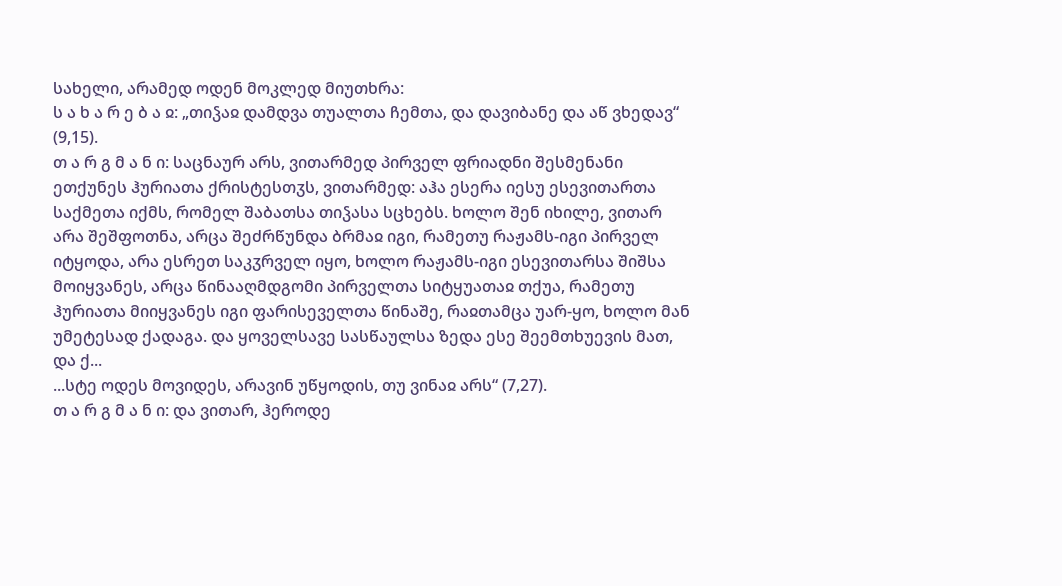სახელი, არამედ ოდენ მოკლედ მიუთხრა:
ს ა ხ ა რ ე ბ ა ჲ: „თიჴაჲ დამდვა თუალთა ჩემთა, და დავიბანე და აწ ვხედავ“ (9,15).
თ ა რ გ მ ა ნ ი: საცნაურ არს, ვითარმედ პირველ ფრიადნი შესმენანი ეთქუნეს ჰურიათა ქრისტესთჳს, ვითარმედ: აჰა ესერა იესუ ესევითართა საქმეთა იქმს, რომელ შაბათსა თიჴასა სცხებს. ხოლო შენ იხილე, ვითარ არა შეშფოთნა, არცა შეძრწუნდა ბრმაჲ იგი, რამეთუ რაჟამს-იგი პირველ იტყოდა, არა ესრეთ საკჳრველ იყო, ხოლო რაჟამს-იგი ესევითარსა შიშსა მოიყვანეს, არცა წინააღმდგომი პირველთა სიტყუათაჲ თქუა, რამეთუ ჰურიათა მიიყვანეს იგი ფარისეველთა წინაშე, რაჲთამცა უარ-ყო, ხოლო მან უმეტესად ქადაგა. და ყოველსავე სასწაულსა ზედა ესე შეემთხუევის მათ, და ქ...
...სტე ოდეს მოვიდეს, არავინ უწყოდის, თუ ვინაჲ არს“ (7,27).
თ ა რ გ მ ა ნ ი: და ვითარ, ჰეროდე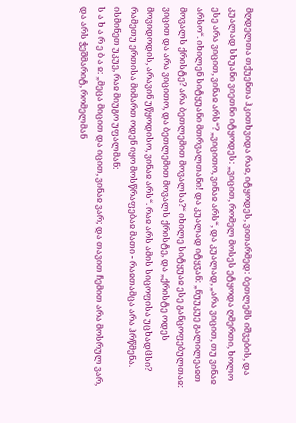მღდელთა თქუენთა ჰკითხვიდა რაჲ, იტყოდეს, ვითარმედ: ბეთლემს იშვების, და კუალად სხუანი ვიეთნი იტყოდეს: „ვიცით, რომელ მოსეს ეტყოდა ღმერთი, ხოლო ესე არა ვიცით, ვინაჲ არს“? „ვიცითო, ვინაჲ არს“, და კუალად, „არა ვიცით, თუ ვინაჲ არსო“. იხილენ სიტყუანი მთრვალთანი! და კუალად იტყჳან: „ნუუკუე გალილეაჲთ მოვალს ქრისტე? არა ბეთლემით მოვალსა?“ იხილე სიტყუაჲ ესე განცოფებულთაჲ: ვიცით და არა ვიცითო, და ბეთლემით მოვალს ქრისტე, და „ქრისტე ოდეს მოვიდოდის, არავინ უწყოდისო, ვინაჲ არს“. რაჲ არს ამის სიცოფისა უცხადჱსი? რამეთუ ერთისა მიმართ ოდენ იყო მოსწრაფებაჲ მათი - რაჲთამცა არა ჰრწმენა. ისმინეთ უკუე, რაჲ მიუგო უფალმან:
ს ა ხ ა რ ე ბ ა ჲ: „მეცა მიცით და იცით, ვინაჲ ვარ; და თავით ჩემით არა მოსრულ ვარ, და არს ჭეშმარიტ, რომელმან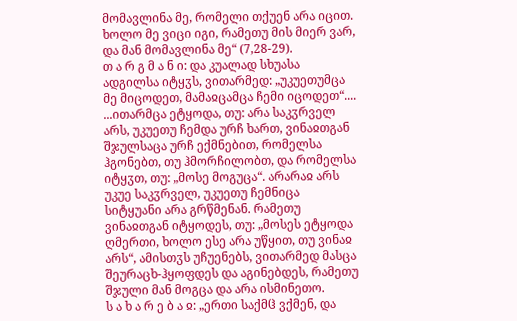მომავლინა მე, რომელი თქუენ არა იცით. ხოლო მე ვიცი იგი, რამეთუ მის მიერ ვარ, და მან მომავლინა მე“ (7,28-29).
თ ა რ გ მ ა ნ ი: და კუალად სხუასა ადგილსა იტყჳს, ვითარმედ: „უკუეთუმცა მე მიცოდეთ, მამაჲცამცა ჩემი იცოდეთ“....
...ითარმცა ეტყოდა, თუ: არა საკჳრველ არს, უკუეთუ ჩემდა ურჩ ხართ, ვინაჲთგან შჯულსაცა ურჩ ექმნებით, რომელსა ჰგონებთ, თუ ჰმორჩილობთ, და რომელსა იტყჳთ, თუ: „მოსე მოგუცა“. არარაჲ არს უკუე საკჳრველ, უკუეთუ ჩემნიცა სიტყუანი არა გრწმენან. რამეთუ ვინაჲთგან იტყოდეს, თუ: „მოსეს ეტყოდა ღმერთი, ხოლო ესე არა უწყით, თუ ვინაჲ არს“, ამისთჳს უჩუენებს, ვითარმედ მასცა შეურაცხ-ჰყოფდეს და აგინებდეს, რამეთუ შჯული მან მოგცა და არა ისმინეთო.
ს ა ხ ა რ ე ბ ა ჲ: „ერთი საქმჱ ვქმენ, და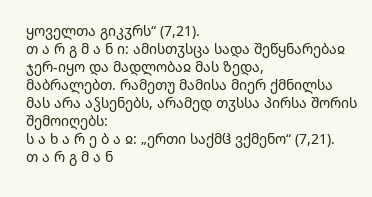ყოველთა გიკჳრს“ (7,21).
თ ა რ გ მ ა ნ ი: ამისთჳსცა სადა შეწყნარებაჲ ჯერ-იყო და მადლობაჲ მას ზედა, მაბრალებთ. რამეთუ მამისა მიერ ქმნილსა მას არა აჴსენებს, არამედ თჳსსა პირსა შორის შემოიღებს:
ს ა ხ ა რ ე ბ ა ჲ: „ერთი საქმჱ ვქმენო“ (7,21).
თ ა რ გ მ ა ნ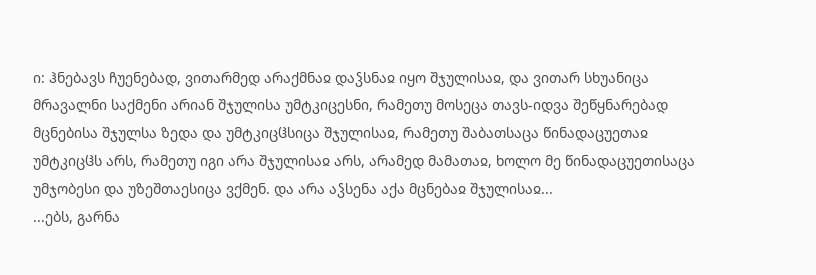ი: ჰნებავს ჩუენებად, ვითარმედ არაქმნაჲ დაჴსნაჲ იყო შჯულისაჲ, და ვითარ სხუანიცა მრავალნი საქმენი არიან შჯულისა უმტკიცესნი, რამეთუ მოსეცა თავს-იდვა შეწყნარებად მცნებისა შჯულსა ზედა და უმტკიცჱსიცა შჯულისაჲ, რამეთუ შაბათსაცა წინადაცუეთაჲ უმტკიცჱს არს, რამეთუ იგი არა შჯულისაჲ არს, არამედ მამათაჲ, ხოლო მე წინადაცუეთისაცა უმჯობესი და უზეშთაესიცა ვქმენ. და არა აჴსენა აქა მცნებაჲ შჯულისაჲ...
...ებს, გარნა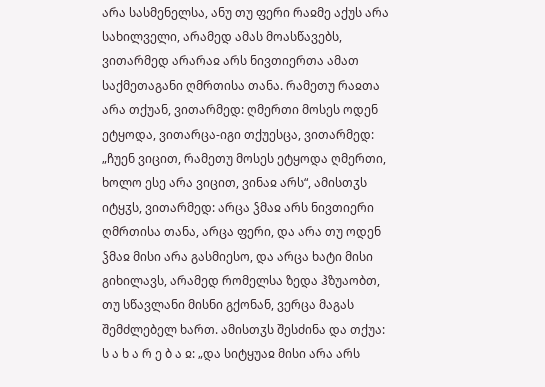არა სასმენელსა, ანუ თუ ფერი რაჲმე აქუს არა სახილველი, არამედ ამას მოასწავებს, ვითარმედ არარაჲ არს ნივთიერთა ამათ საქმეთაგანი ღმრთისა თანა. რამეთუ რაჲთა არა თქუან, ვითარმედ: ღმერთი მოსეს ოდენ ეტყოდა, ვითარცა-იგი თქუესცა, ვითარმედ: „ჩუენ ვიცით, რამეთუ მოსეს ეტყოდა ღმერთი, ხოლო ესე არა ვიცით, ვინაჲ არს“, ამისთჳს იტყჳს, ვითარმედ: არცა ჴმაჲ არს ნივთიერი ღმრთისა თანა, არცა ფერი, და არა თუ ოდენ ჴმაჲ მისი არა გასმიესო, და არცა ხატი მისი გიხილავს, არამედ რომელსა ზედა ჰზუაობთ, თუ სწავლანი მისნი გქონან, ვერცა მაგას შემძლებელ ხართ. ამისთჳს შესძინა და თქუა:
ს ა ხ ა რ ე ბ ა ჲ: „და სიტყუაჲ მისი არა არს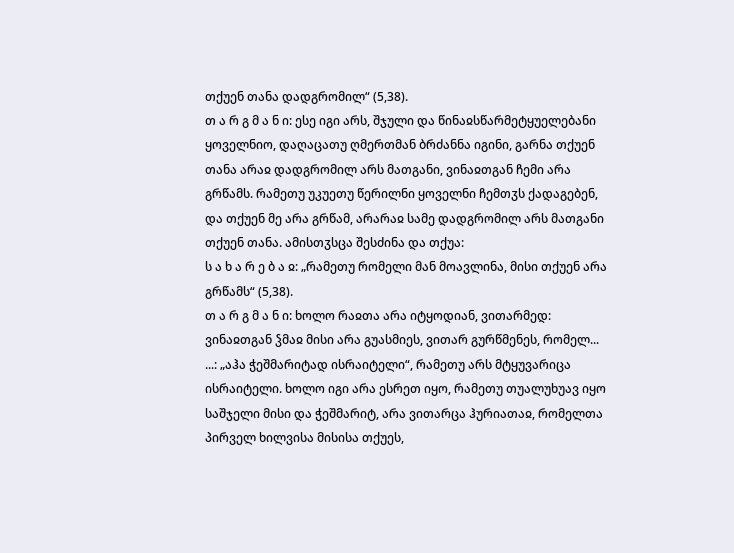თქუენ თანა დადგრომილ“ (5,38).
თ ა რ გ მ ა ნ ი: ესე იგი არს, შჯული და წინაჲსწარმეტყუელებანი ყოველნიო, დაღაცათუ ღმერთმან ბრძანნა იგინი, გარნა თქუენ თანა არაჲ დადგრომილ არს მათგანი, ვინაჲთგან ჩემი არა გრწამს. რამეთუ უკუეთუ წერილნი ყოველნი ჩემთჳს ქადაგებენ, და თქუენ მე არა გრწამ, არარაჲ სამე დადგრომილ არს მათგანი თქუენ თანა. ამისთჳსცა შესძინა და თქუა:
ს ა ხ ა რ ე ბ ა ჲ: „რამეთუ რომელი მან მოავლინა, მისი თქუენ არა გრწამს“ (5,38).
თ ა რ გ მ ა ნ ი: ხოლო რაჲთა არა იტყოდიან, ვითარმედ: ვინაჲთგან ჴმაჲ მისი არა გუასმიეს, ვითარ გურწმენეს, რომელ...
...: „აჰა ჭეშმარიტად ისრაიტელი“, რამეთუ არს მტყუვარიცა ისრაიტელი. ხოლო იგი არა ესრეთ იყო, რამეთუ თუალუხუავ იყო საშჯელი მისი და ჭეშმარიტ, არა ვითარცა ჰურიათაჲ, რომელთა პირველ ხილვისა მისისა თქუეს,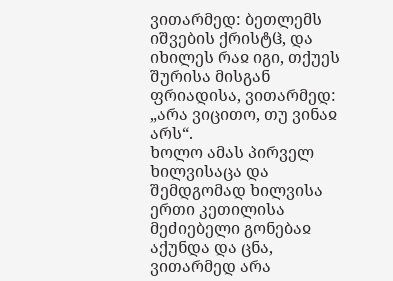ვითარმედ: ბეთლემს იშვების ქრისტჱ, და იხილეს რაჲ იგი, თქუეს შურისა მისგან ფრიადისა, ვითარმედ: „არა ვიცითო, თუ ვინაჲ არს“.
ხოლო ამას პირველ ხილვისაცა და შემდგომად ხილვისა ერთი კეთილისა მეძიებელი გონებაჲ აქუნდა და ცნა, ვითარმედ არა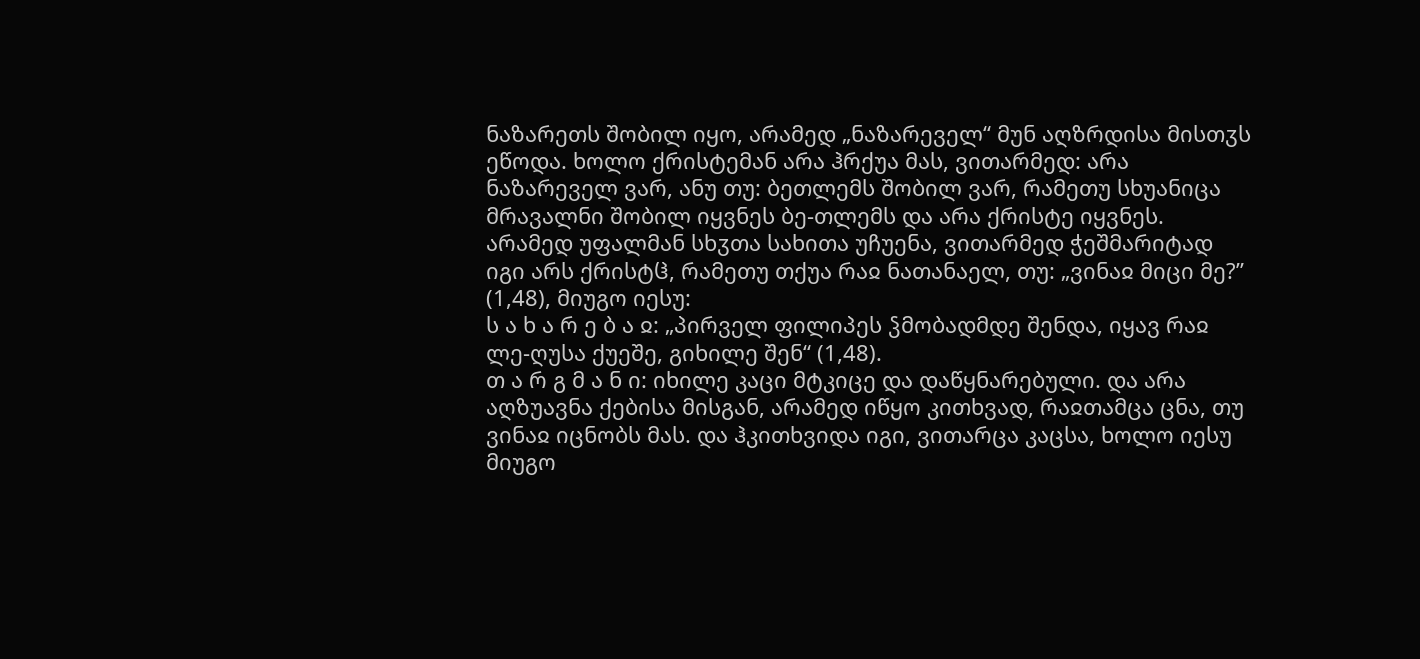ნაზარეთს შობილ იყო, არამედ „ნაზარეველ“ მუნ აღზრდისა მისთჳს ეწოდა. ხოლო ქრისტემან არა ჰრქუა მას, ვითარმედ: არა ნაზარეველ ვარ, ანუ თუ: ბეთლემს შობილ ვარ, რამეთუ სხუანიცა მრავალნი შობილ იყვნეს ბე-თლემს და არა ქრისტე იყვნეს. არამედ უფალმან სხჳთა სახითა უჩუენა, ვითარმედ ჭეშმარიტად იგი არს ქრისტჱ, რამეთუ თქუა რაჲ ნათანაელ, თუ: „ვინაჲ მიცი მე?” (1,48), მიუგო იესუ:
ს ა ხ ა რ ე ბ ა ჲ: „პირველ ფილიპეს ჴმობადმდე შენდა, იყავ რაჲ ლე-ღუსა ქუეშე, გიხილე შენ“ (1,48).
თ ა რ გ მ ა ნ ი: იხილე კაცი მტკიცე და დაწყნარებული. და არა აღზუავნა ქებისა მისგან, არამედ იწყო კითხვად, რაჲთამცა ცნა, თუ ვინაჲ იცნობს მას. და ჰკითხვიდა იგი, ვითარცა კაცსა, ხოლო იესუ მიუგო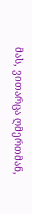მას, ვითარცა ღმერთმან,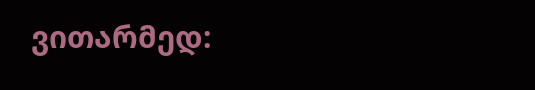ვითარმედ: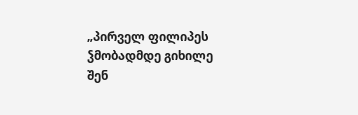„პირველ ფილიპეს ჴმობადმდე გიხილე შენ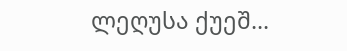ლეღუსა ქუეშ...